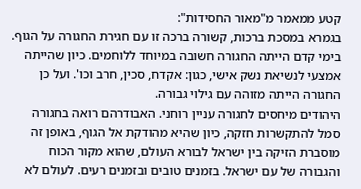קטע ממאמר מ"מאור החסידות":
בגמרא במסכת ברכות, קשורה ברכה זו עם חגירת החגורה על הגוף. בימי קדם הייתה החגורה חשובה במיוחד ללוחמים. כיון שהייתה אמצעי לנשיאת נשק אישי, כגון: אקדח, סכין, חרב וכו'. ועל כן החגורה הייתה מזוהה עם גילוי גבורה.
היהודים מיחסים לחגורה עניין רוחני. האבודרהם רואה בחגורה סמל להתקשרות חזקה, כיון שהיא מהודקת אל הגוף, באופן זה מוסברת הזיקה בין ישראל לבורא העולם, שהוא מקור הכוח והגבורה של עם ישראל. בזמנים טובים ובזמנים רעים. לעולם לא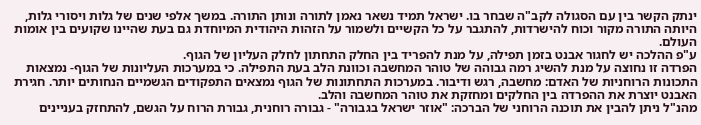ינתק הקשר בין עם הסגולה לקב"ה שבחר בו. ישראל תמיד נשאר נאמן לתורה ונותן התורה. במשך אלפי שנים של גלות ויסורי גלות, היותה התורה מקור וכוח להישרדות, להתגבר על כל הקשיים ולשמור על הזהות היהודית המיוחדת גם בעת שהיינו שקועים בין אומות העולם.
ע"פ ההלכה יש לחגור אבנט בזמן תפילה, על מנת להפריד בין החלק התחתון לחלק העליון של הגוף.
הפרדה זו נחוצה על מנת להשיג רמה גבוהה של טוהר המחשבה וכוונת הלב בעת התפילה. כי במערכות העליונות של הגוף- נמצאות התכונות הרוחניות של האדם: מחשבה, רגש ודיבור. במערכות התחתונות של הגוף נמצאים התפקודים הגשמיים הנחותים יותר. חגירת האבנט יוצרת את ההפרדה בין החלקים ומחזקת את טוהר המחשבה והלב.
מהנ"ל ניתן להבין את תוכנה הרוחני של הברכה: "אוזר ישראל בגבורה" - גבורה רוחנית, גבורת הרוח על הגשם, להתחזק בעניינים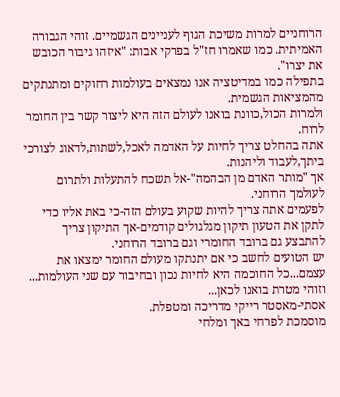הרוחניים למרות משיכת הגוף לעניינים הגשמיים. זוהי הגבורה האמיתית. כמו שאמרו חז"ל בפרקי אבות: "איזהו גיבור הכובש את יצרו".
בתפילה כמו במדיטציה אנו נמצאים בעולמות רחוקים ומתנתקים מהמציאות הגשמית.
ולמרות הכול,כוונת בואנו לעולם הזה היא ליצור קשר בין החומר לרוח.
אתה בהחלט צריך לחיות על האדמה לאכל,לשתות,לדאוג לצורכי ביתך,לעבוד וליהנות.
אך "מותר האדם מן הבהמה"-אל תשכח להתעלות ולתרום לעולמך הרוחני.
לפעמים אתה צריך להיות שקוע בעולם הזה-כי באת אליו כדי לתקן את הטעון תיקון מגלגולים קודמים-אך התיקון צריך להתבצע גם ברובד החומרי וגם ברובד הרוחני.
יש הטועים לחשב כי אם יתנתקו מעולם החומר ימצאו את עצמם...כל החוכמה היא לחיות נכון ובחיבור עם שני העולמות...
וזוהי מטרת בואנו לכאן...
אסתי-מאסטר רייקי מדריכה ומטפלת.
מוסמכת לפרחי באך ומלחי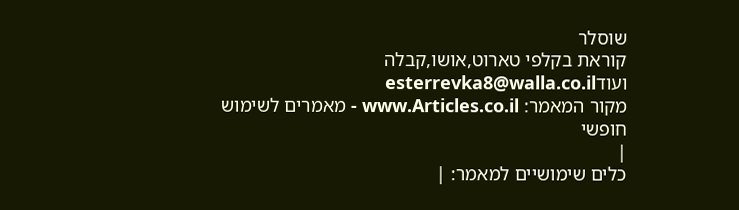שוסלר
קוראת בקלפי טארוט,אושו,קבלה ועודesterrevka8@walla.co.il
מקור המאמר: www.Articles.co.il - מאמרים לשימוש חופשי
|
כלים שימושיים למאמר: |